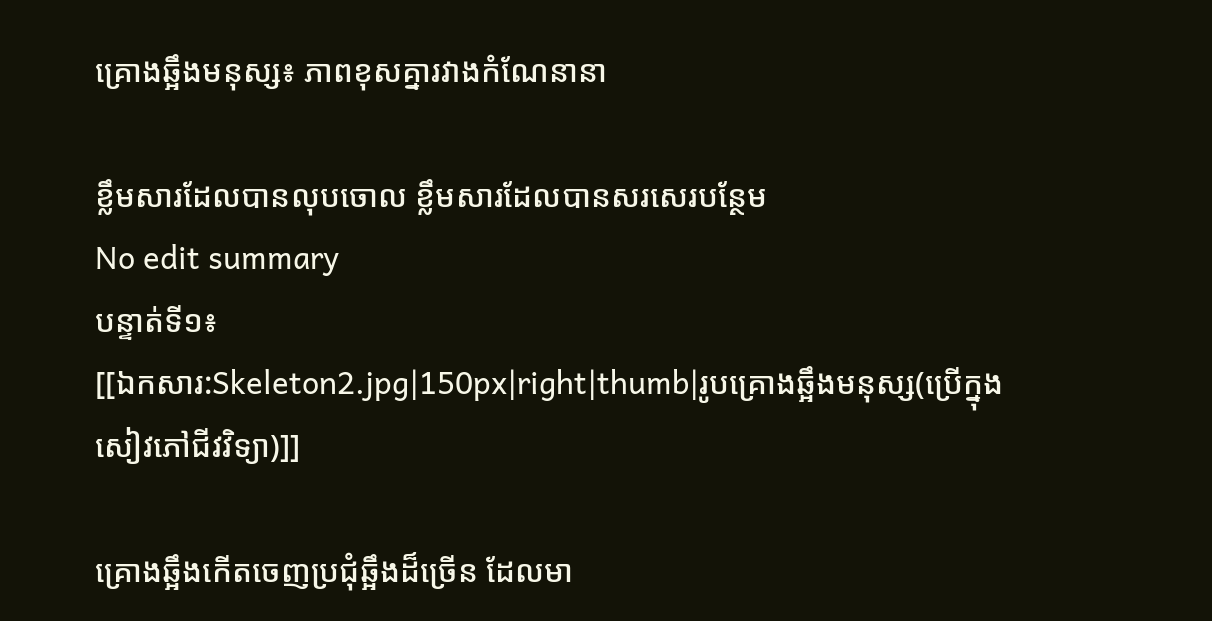គ្រោងឆ្អឹងមនុស្ស៖ ភាពខុសគ្នារវាងកំណែនានា

ខ្លឹមសារដែលបានលុបចោល ខ្លឹមសារដែលបានសរសេរបន្ថែម
No edit summary
បន្ទាត់ទី១៖
[[ឯកសារ:Skeleton2.jpg|150px|right|thumb|រូបគ្រោងឆ្អឹងមនុស្ស(ប្រើក្នុងសៀវភៅជីវវិទ្យា)]]

គ្រោងឆ្អឹងកើតចេញប្រជុំឆ្អឹងដ៏ច្រើន ដែលមា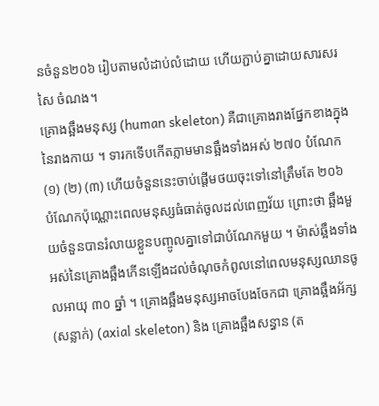នចំនួន២០៦ រៀបតាមលំដាប់លំដោយ ហើយភ្ជាប់គ្នាដោយសារសរសៃ ចំណង។
គ្រោងឆ្អឹងមនុស្ស (human skeleton) គឺជាគ្រោងរាងផ្នែកខាងក្នុងនៃរាងកាយ ។ ទារកទើបកើតភ្លាមមានឆ្អឹងទាំងអស់ ២៧០ បំណែក (១) (២) (៣) ហើយចំនួននេះចាប់ផ្តើមថយចុះទៅនៅត្រឹមតែ ២០៦ បំណែកប៉ុណ្ណោះពេលមនុស្សធំធាត់ចូលដល់ពេញវ័យ ព្រោះថា ឆ្អឹងមួយចំនួនបានរំលាយខ្លួនបញ្ចូលគ្នាទៅជាបំណែកមួយ ។ ម៉ាស់ឆ្អឹងទាំងអស់នៃគ្រោងឆ្អឹងកើនឡើងដល់ចំណុចកំពូលនៅពេលមនុស្សឈានចូលអាយុ ៣០ ឆ្នាំ ។ គ្រោងឆ្អឹងមនុស្សអាចបែងចែកជា គ្រោងឆ្អឹងអ័ក្ស (សន្លាក់) (axial skeleton) និង គ្រោងឆ្អឹងសន្ធាន (ត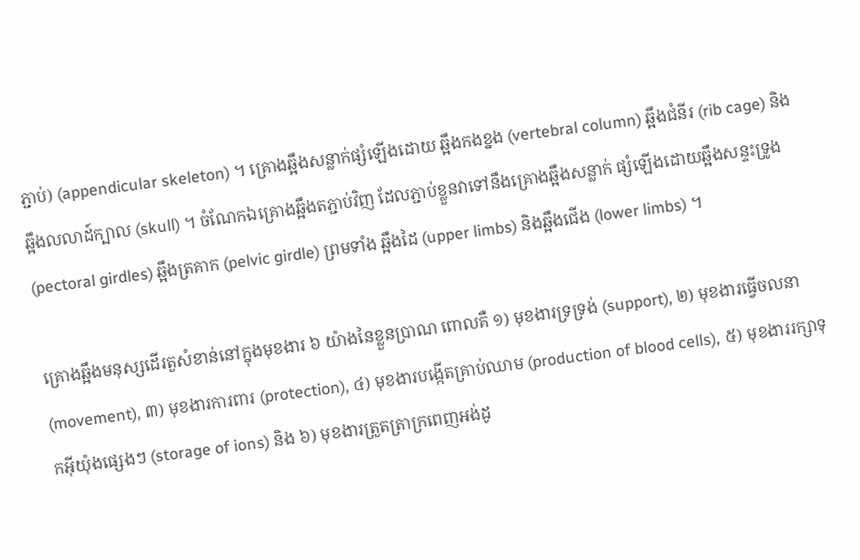ភ្ជាប់) (appendicular skeleton) ។ គ្រោងឆ្អឹងសន្លាក់ផ្សំឡើងដោយ ឆ្អឹងកងខ្នង (vertebral column) ឆ្អឹងជំនីរ (rib cage) និង ឆ្អឹងលលាដ៍ក្បាល (skull) ។ ចំណែកឯគ្រោងឆ្អឹងតភ្ជាប់វិញ ដែលភ្ជាប់ខ្លួនវាទៅនឹងគ្រោងឆ្អឹងសន្លាក់ ផ្សំឡើងដោយឆ្អឹងសន្ទះទ្រូង (pectoral girdles) ឆ្អឹងត្រគាក (pelvic girdle) ព្រមទាំង ឆ្អឹងដៃ (upper limbs) និងឆ្អឹងជើង (lower limbs) ។

គ្រោងឆ្អឹងមនុស្សដើរតួសំខាន់នៅក្នុងមុខងារ ៦ យ៉ាងនៃខ្លួនប្រាណ ពោលគឺ ១) មុខងារទ្រទ្រង់ (support), ២) មុខងារធ្វើចលនា (movement), ៣) មុខងារការពារ (protection), ៤) មុខងារបង្កើតគ្រាប់ឈាម (production of blood cells), ៥) មុខងាររក្សាទុកអ៊ីយ៉ុងផ្សេងៗ (storage of ions) និង ៦) មុខងារត្រួតត្រាក្រពេញអង់ដូ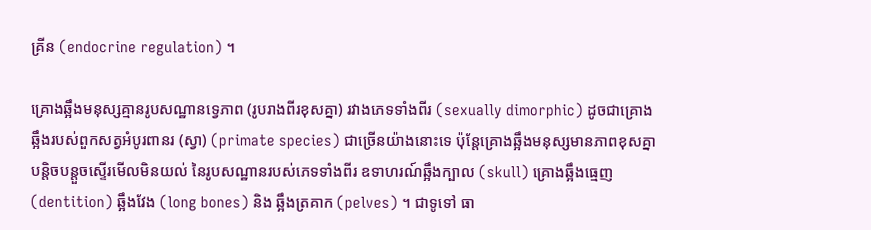គ្រីន (endocrine regulation) ។

គ្រោងឆ្អឹងមនុស្សគ្មានរូបសណ្ឋានទ្វេភាព (រូបរាងពីរខុសគ្នា) រវាងភេទទាំងពីរ (sexually dimorphic) ដូចជាគ្រោងឆ្អឹងរបស់ពួកសត្វអំបូរពានរ (ស្វា) (primate species) ជាច្រើនយ៉ាងនោះទេ ប៉ុន្តែគ្រោងឆ្អឹងមនុស្សមានភាពខុសគ្នាបន្តិចបន្តួចស្ទើរមើលមិនយល់ នៃរូបសណ្ឋានរបស់ភេទទាំងពីរ ឧទាហរណ៍ឆ្អឹងក្បាល (skull) គ្រោងឆ្អឹងធ្មេញ (dentition) ឆ្អឹងវែង (long bones) និង ឆ្អឹងត្រគាក (pelves) ។ ជាទូទៅ ធា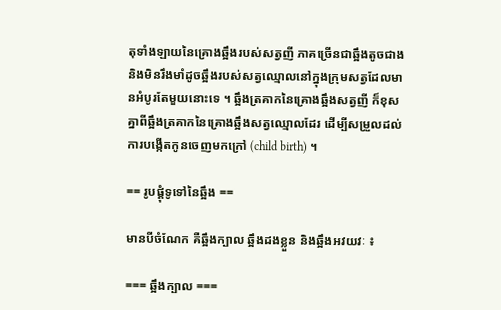តុទាំងឡាយនៃគ្រោងឆ្អឹងរបស់សត្វញី ភាគច្រើនជាឆ្អឹងតូចជាងនិងមិនរឹងមាំដូចឆ្អឹងរបស់សត្វឈ្មោលនៅក្នុងក្រុមសត្វដែលមានអំបូរតែមួយនោះទេ ។ ឆ្អឹងត្រគាកនៃគ្រោងឆ្អឹងសត្វញី ក៏ខុសគ្នាពីឆ្អឹងត្រគាកនៃគ្រោងឆ្អឹងសត្វឈ្មោលដែរ ដើម្បីសម្រួលដល់ការបង្កើតកូនចេញមកក្រៅ (child birth) ។

== រូបផ្គុំទូទៅនៃឆ្អឹង ==

មានបីចំណែក គឺឆ្អឹងក្បាល ឆ្អឹងដងខ្លួន និងឆ្អឹងអវយវៈ ៖

=== ឆ្អឹងក្បាល ===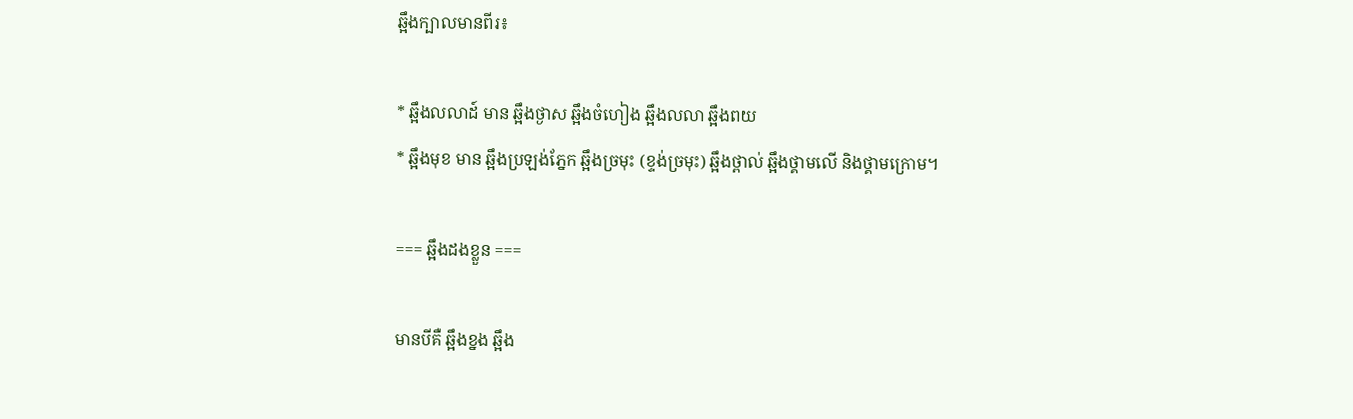ឆ្អឹងក្បាលមានពីរ៖

* ឆ្អឹងលលាដ៍ មាន ឆ្អឹងថ្ងាស ឆ្អឹងចំហៀង ឆ្អឹងលលា ឆ្អឹងពយ
* ឆ្អឹងមុខ មាន ឆ្អឹងប្រឡង់ភ្នែក ឆ្អឹងច្រមុះ (ខ្ទង់ច្រមុះ) ឆ្អឹងថ្ពាល់ ឆ្អឹងថ្គាមលើ និងថ្គាមក្រោម។

=== ឆ្អឹងដងខ្លួន ===

មានបីគឺ ឆ្អឹងខ្នង ឆ្អឹង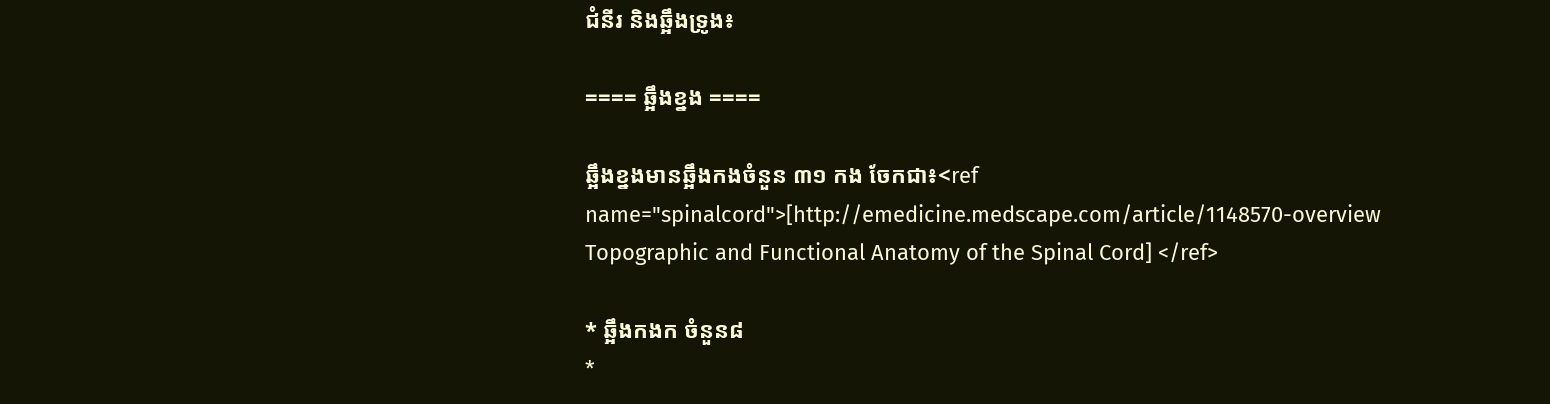ជំនីរ និងឆ្អឹងទ្រូង៖

==== ឆ្អឹងខ្នង ====

ឆ្អឹងខ្នងមានឆ្អឹងកងចំនួន ៣១ កង ចែកជា៖<ref name="spinalcord">[http://emedicine.medscape.com/article/1148570-overview Topographic and Functional Anatomy of the Spinal Cord] </ref>

* ឆ្អឹងកងក ចំនួន៨
*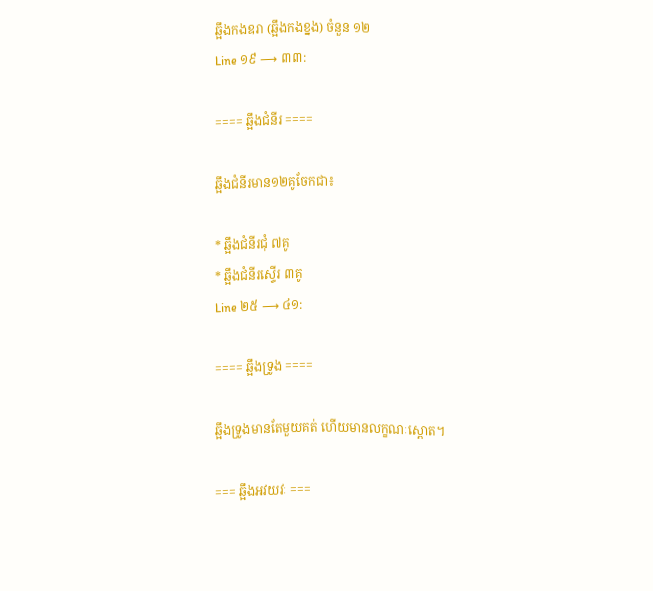ឆ្អឹងកងឧរា (ឆ្អឹងកងខ្នង) ចំនួន ១២
Line ១៩ ⟶ ៣៣:

==== ឆ្អឹងជំនីរ ====

ឆ្អឹងជំនីរមាន១២គូចែកជា៖

* ឆ្អឹងជំនីរជុំ ៧គូ
* ឆ្អឹងជំនីរស្ទើរ ៣គូ
Line ២៥ ⟶ ៤១:

==== ឆ្អឹងទ្រូង ====

ឆ្អឹងទ្រូងមានតែមួយគត់ ហើយមានលក្ខណៈស្ពោត។

=== ឆ្អឹងអវយវៈ ===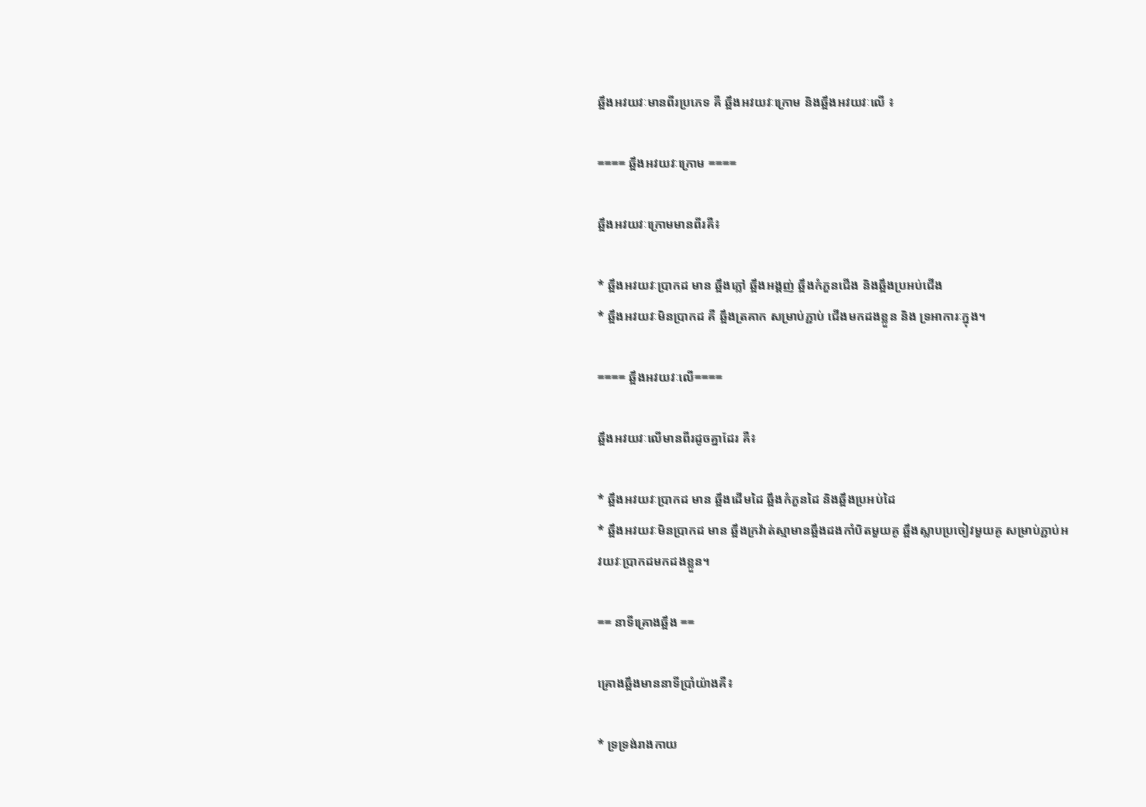ឆ្អឹងអវយវៈមានពីរប្រភេទ គឺ ឆ្អឹងអវយវៈក្រោម និងឆ្អឹងអវយវៈលើ ៖

==== ឆ្អឹងអវយវៈក្រោម ====

ឆ្អឹងអវយវៈក្រោមមានពីរគឺ៖

* ឆ្អឹងអវយវៈប្រាកដ មាន ឆ្អឹងភ្លៅ ឆ្អឹងអង្គញ់ ឆ្អឹងកំភួនជើង និងឆ្អឹងប្រអប់ជើង
* ឆ្អឹងអវយវៈមិនប្រាកដ គឺ ឆ្អឹងត្រគាក សម្រាប់ភ្ជាប់ ជើងមកដងខ្លួន និង ទ្រអាការៈក្នុង។

==== ឆ្អឹងអវយវៈលើ====

ឆ្អឹងអវយវៈលើមានពីរដូចគ្នាដែរ គឺ៖

* ឆ្អឹងអវយវៈប្រាកដ មាន ឆ្អឹងដើមដៃ ឆ្អឹងកំភួនដៃ និងឆ្អឹងប្រអប់ដៃ
* ឆ្អឹងអវយវៈមិនប្រាកដ មាន ឆ្អឹងក្រវ៉ាត់ស្មាមានឆ្អឹងដងកាំបិតមួយគូ ឆ្អឹងស្លាបប្រចៀវមួយគូ សម្រាប់ភ្ជាប់អវយវៈប្រាកដមកដងខ្លួន។

== នាទីគ្រោងឆ្អឹង ==

គ្រោងឆ្អឹងមាននាទីប្រាំយ៉ាងគឺ៖

* ទ្រទ្រង់រាងកាយ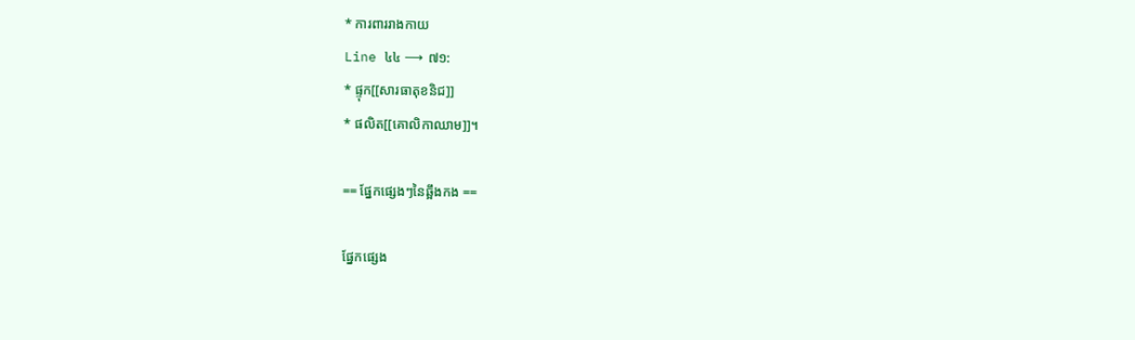* ការពាររាងកាយ
Line ៤៤ ⟶ ៧១:
* ផ្ទុក[[សារធាតុខនិជ]]
* ផលិត[[គោលិកាឈាម]]។

== ផ្នែកផ្សេងៗនៃឆ្អឹងកង ==

ផ្នែកផ្សេង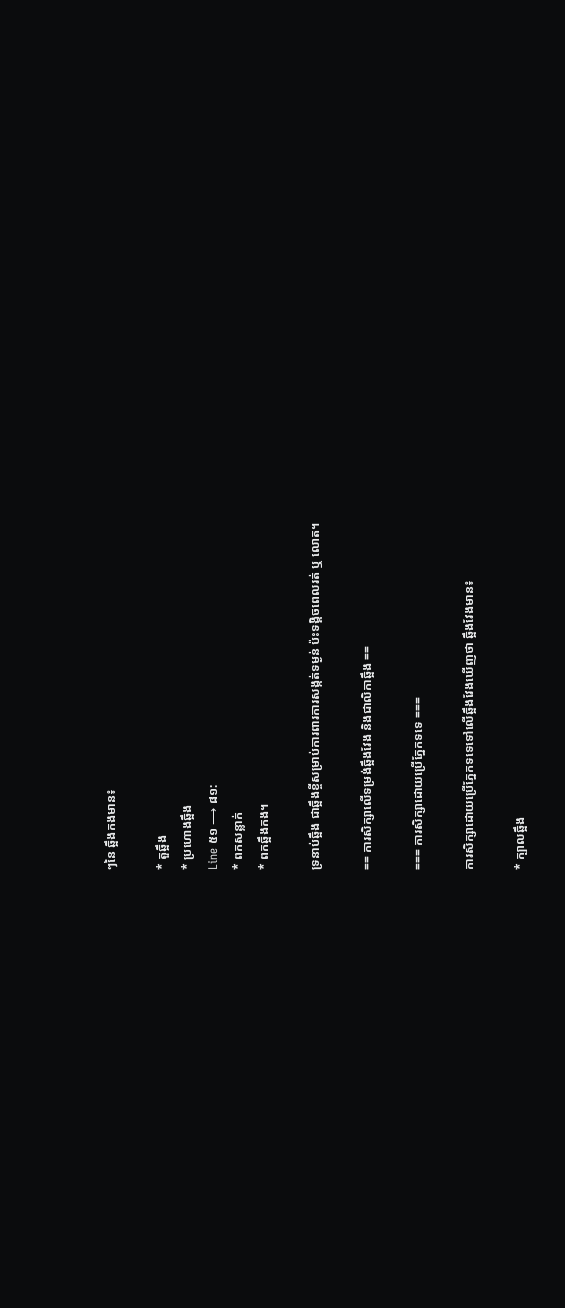ៗនៃ ឆ្អឹងកងមាន៖

* តួឆ្អឹង
* ប្រហោងឆ្អឹង
Line ៥១ ⟶ ៨១:
* ពកសន្លាក់
* ពកឆ្អឹងកង។

ទ្រនាប់ឆ្អឹង ជាឆ្អឹងខ្ចីសម្រាប់ការពារការសង្កត់ទម្ងន់ ប៉ះទង្គិចពេលរត់ ឬ លោត។

== ការសិក្សាលើទម្រង់ឆ្អឹងវែង និងជាលិកាឆ្អឹង ==

=== ការសិក្សាដោយប្រើភ្នែកទទេ ===

ការសិក្សាដោយប្រើភ្នែកទទេទៅលើឆ្អឹងវែងឃើញថា ឆ្អឹងវែងមាន៖

* ក្បាលឆ្អឹង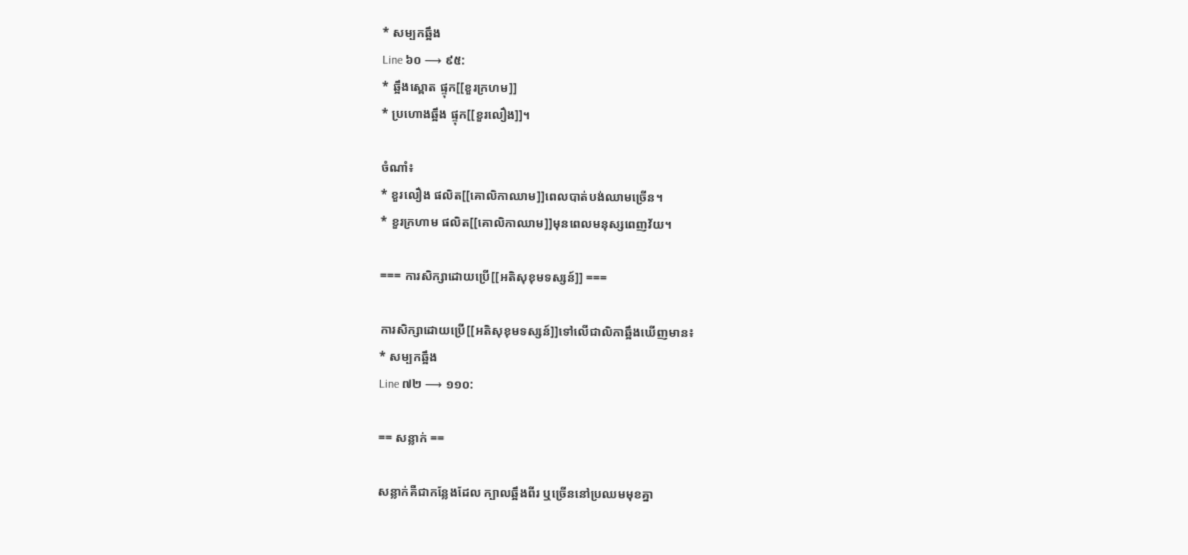* សម្បកឆ្អឹង
Line ៦០ ⟶ ៩៥:
* ឆ្អឹងស្ពោត ផ្ទុក[[ខួរក្រហម]]
* ប្រហោងឆ្អឹង ផ្ទុក[[ខួរលឿង]]។

ចំណាំ៖
* ខួរលឿង ផលិត[[គោលិកាឈាម]]ពេលបាត់បង់ឈាមច្រើន។
* ខួរក្រហាម ផលិត[[គោលិកាឈាម]]មុនពេលមនុស្សពេញវ័យ។

=== ការសិក្សាដោយប្រើ[[អតិសុខុមទស្សន៍]] ===

ការសិក្សាដោយប្រើ[[អតិសុខុមទស្សន៍]]ទៅលើជាលិកាឆ្អឹងឃើញមាន៖
* សម្បកឆ្អឹង
Line ៧២ ⟶ ១១០:

== សន្លាក់ ==

សន្លាក់គឺជាកន្លែងដែល ក្បាលឆ្អឹងពីរ ឬច្រើននៅប្រឈមមុខគ្នា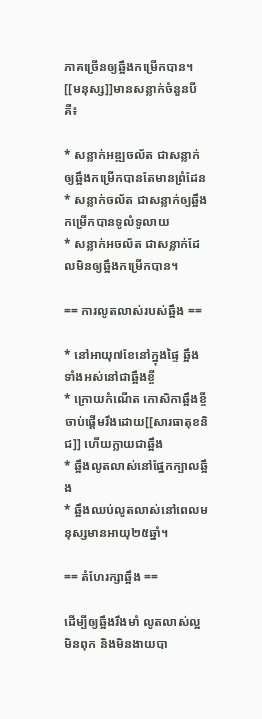ភាគច្រើនឲ្យឆ្អឹងកម្រើកបាន។
[[មនុស្ស]]មានសន្លាក់ចំនួនបី គឺ៖

* សន្លាក់អឌ្ឍចល័ត ជាសន្លាក់ឲ្យឆ្អឹងកម្រើកបានតែមានព្រំដែន
* សន្លាក់ចល័ត ជាសន្លាក់ឲ្យឆ្អឹងកម្រើកបានទូលំទូលាយ
* សន្លាក់អចល័ត ជាសន្លាក់ដែលមិនឲ្យឆ្អឹងកម្រើកបាន។

== ការលូតលាស់របស់ឆ្អឹង ==

* នៅអាយុ៧ខែនៅក្នុងផ្ទៃ ឆ្អឹងទាំងអស់នៅជាឆ្អឹងខ្ចី
* ក្រោយកំណើត កោសិកាឆ្អឹងខ្ចី ចាប់ផ្តើមរឹងដោយ[[សារធាតុខនិជ]] ហើយក្លាយជាឆ្អឹង
* ឆ្អឹងលូតលាស់នៅផ្នែកក្បាលឆ្អឹង
* ឆ្អឹងឈប់លូតលាស់នៅពេលមនុស្សមានអាយុ២៥ឆ្នាំ។

== តំហែរក្សាឆ្អឹង ==

ដើម្បីឲ្យឆ្អឹងរឹងមាំ លូតលាស់ល្អ មិនពុក និងមិនងាយបា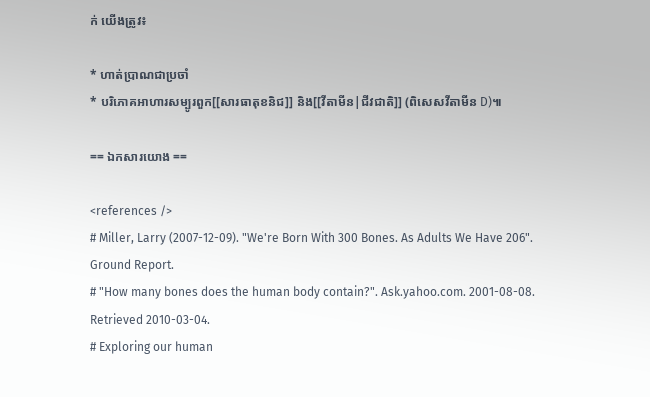ក់ យើងត្រូវ៖

* ហាត់ប្រាណជាប្រចាំ
* បរិភោគអាហារសម្បូរពួក[[សារធាតុខនិជ]] និង[[វីតាមីន|ជីវជាតិ]] (ពិសេសវីតាមីន D)៕

== ឯកសារយោង ==

<references />
# Miller, Larry (2007-12-09). "We're Born With 300 Bones. As Adults We Have 206". Ground Report.
# "How many bones does the human body contain?". Ask.yahoo.com. 2001-08-08. Retrieved 2010-03-04.
# Exploring our human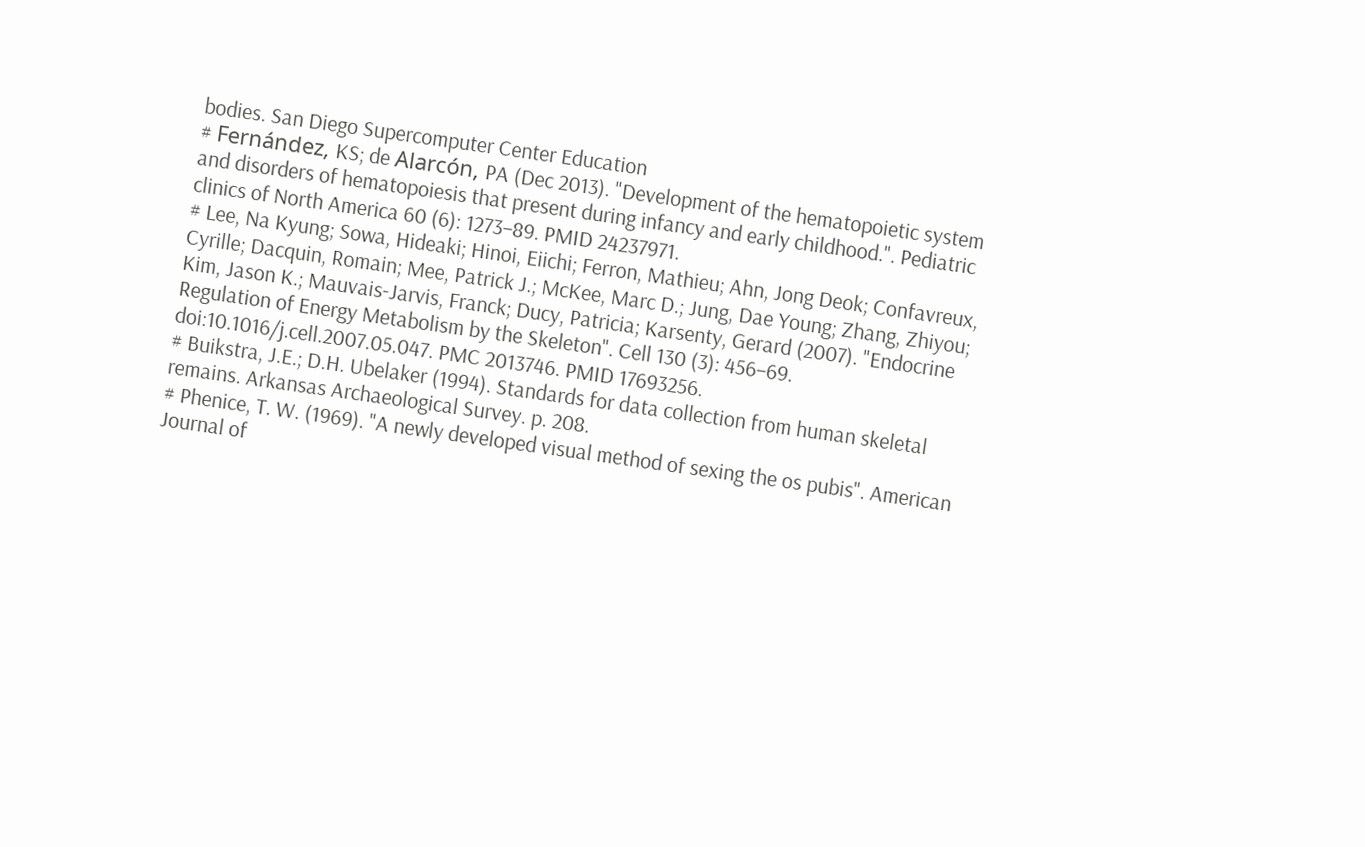bodies. San Diego Supercomputer Center Education
# Fernández, KS; de Alarcón, PA (Dec 2013). "Development of the hematopoietic system and disorders of hematopoiesis that present during infancy and early childhood.". Pediatric clinics of North America 60 (6): 1273–89. PMID 24237971.
# Lee, Na Kyung; Sowa, Hideaki; Hinoi, Eiichi; Ferron, Mathieu; Ahn, Jong Deok; Confavreux, Cyrille; Dacquin, Romain; Mee, Patrick J.; McKee, Marc D.; Jung, Dae Young; Zhang, Zhiyou; Kim, Jason K.; Mauvais-Jarvis, Franck; Ducy, Patricia; Karsenty, Gerard (2007). "Endocrine Regulation of Energy Metabolism by the Skeleton". Cell 130 (3): 456–69. doi:10.1016/j.cell.2007.05.047. PMC 2013746. PMID 17693256.
# Buikstra, J.E.; D.H. Ubelaker (1994). Standards for data collection from human skeletal remains. Arkansas Archaeological Survey. p. 208.
# Phenice, T. W. (1969). "A newly developed visual method of sexing the os pubis". American Journal of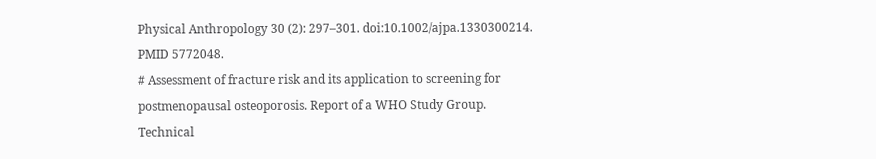Physical Anthropology 30 (2): 297–301. doi:10.1002/ajpa.1330300214. PMID 5772048.
# Assessment of fracture risk and its application to screening for postmenopausal osteoporosis. Report of a WHO Study Group. Technical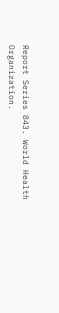Report Series 843. World Health Organization.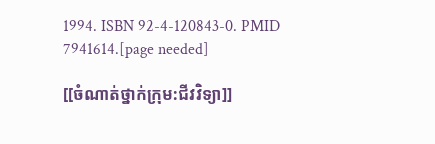1994. ISBN 92-4-120843-0. PMID 7941614.[page needed]

[[ចំណាត់ថ្នាក់ក្រុម:ជីវវិទ្យា]]